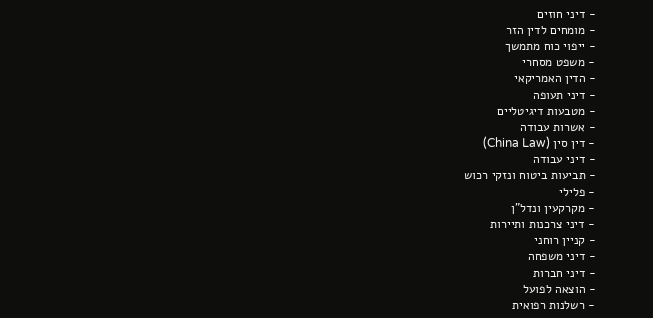- דיני חוזים
- מומחים לדין הזר
- ייפוי כוח מתמשך
- משפט מסחרי
- הדין האמריקאי
- דיני תעופה
- מטבעות דיגיטליים
- אשרות עבודה
- דין סין (China Law)
- דיני עבודה
- תביעות ביטוח ונזקי רכוש
- פלילי
- מקרקעין ונדל"ן
- דיני צרכנות ותיירות
- קניין רוחני
- דיני משפחה
- דיני חברות
- הוצאה לפועל
- רשלנות רפואית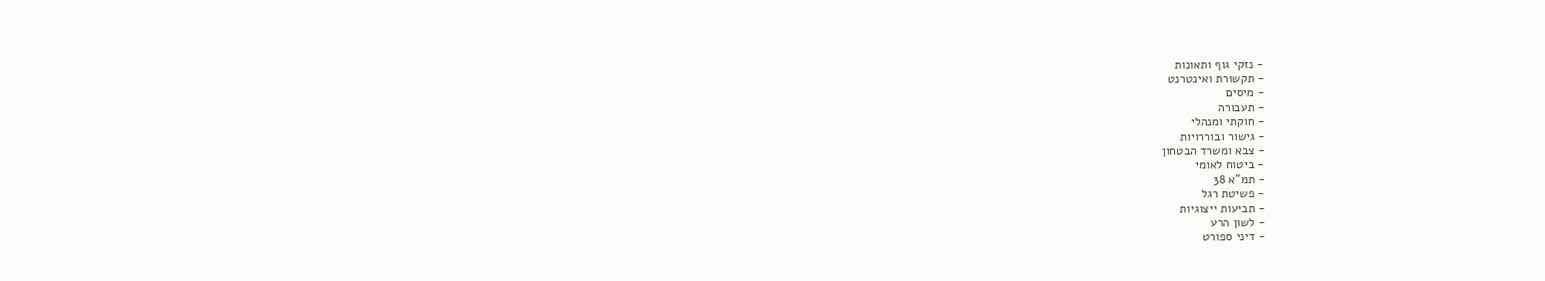- נזקי גוף ותאונות
- תקשורת ואינטרנט
- מיסים
- תעבורה
- חוקתי ומנהלי
- גישור ובוררויות
- צבא ומשרד הבטחון
- ביטוח לאומי
- תמ"א 38
- פשיטת רגל
- תביעות ייצוגיות
- לשון הרע
- דיני ספורט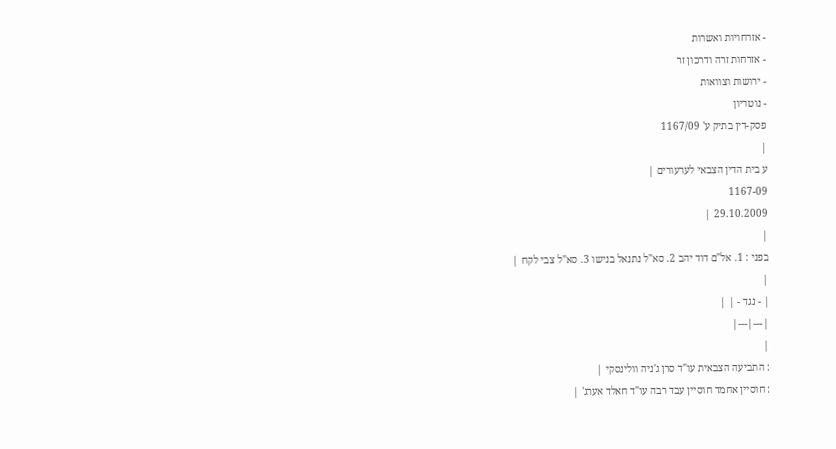- אזרחויות ואשרות
- אזרחות זרה ודרכון זר
- ירושות וצוואות
- נוטריון
פסק-דין בתיק ע' 1167/09
|
ע בית הדין הצבאי לערעורים |
1167-09
29.10.2009 |
|
בפני : 1. אל"ם דוד יהב 2. סא"ל נתנאל בנישו 3. סא"ל צבי לקח |
|
| - נגד - | |
|---|---|
|
: התביעה הצבאית עו"ד סרן ג'ניה וולינסקי |
: חוסיין אחמד חוסיין עבד רבה עו"ד חאלד אערג' |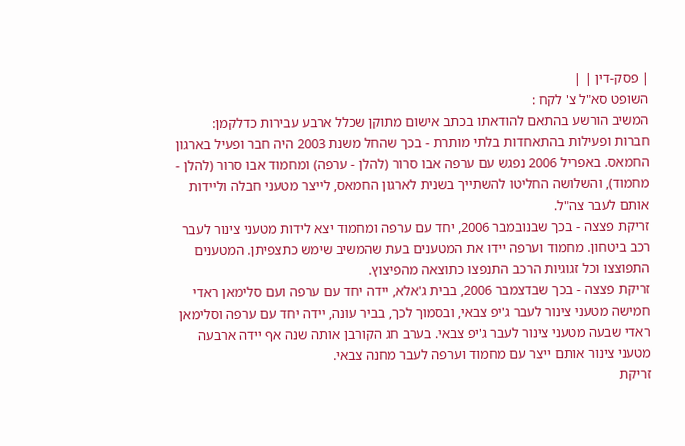| פסק-דין | |
השופט סא"ל צ' לקח :
המשיב הורשע בהתאם להודאתו בכתב אישום מתוקן שכלל ארבע עבירות כדלקמן:
חברות ופעילות בהתאחדות בלתי מותרת - בכך שהחל משנת 2003 היה חבר ופעיל בארגון החמאס. באפריל 2006 נפגש עם ערפה אבו סרור (להלן - ערפה) ומחמוד אבו סרור (להלן - מחמוד), והשלושה החליטו להשתייך בשנית לארגון החמאס, לייצר מטעני חבלה וליידות אותם לעבר צה"ל.
זריקת פצצה - בכך שבנובמבר 2006, יחד עם ערפה ומחמוד יצא לידות מטעני צינור לעבר רכב ביטחון. מחמוד וערפה יידו את המטענים בעת שהמשיב שימש כתצפיתן. המטענים התפוצצו וכל זגוגיות הרכב התנפצו כתוצאה מהפיצוץ.
זריקת פצצה - בכך שבדצמבר 2006, בבית ג'אלא, יידה יחד עם ערפה ועם סלימאן ראדי חמישה מטעני צינור לעבר ג'יפ צבאי, ובסמוך לכך, בביר עונה, יידה יחד עם ערפה וסלימאן ראדי שבעה מטעני צינור לעבר ג'יפ צבאי. בערב חג הקורבן אותה שנה אף יידה ארבעה מטעני צינור אותם ייצר עם מחמוד וערפה לעבר מחנה צבאי.
זריקת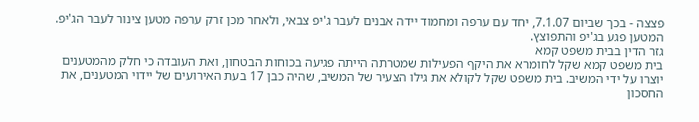פצצה - בכך שביום 7.1.07, יחד עם ערפה ומחמוד יידה אבנים לעבר ג'יפ צבאי, ולאחר מכן זרק ערפה מטען צינור לעבר הג'יפ. המטען פגע בג'יפ והתפוצץ.
גזר הדין בבית משפט קמא
בית משפט קמא שקל לחומרא את היקף הפעילות שמטרתה הייתה פגיעה בכוחות הבטחון, ואת העובדה כי חלק מהמטענים יוצרו על ידי המשיב. בית משפט שקל לקולא את גילו הצעיר של המשיב, שהיה כבן 17 בעת האירועים של יידוי המטענים, את החסכון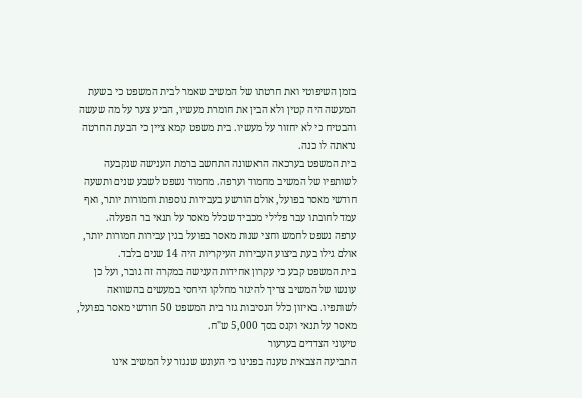בזמן השיפוטי ואת חרטתו של המשיב שאמר לבית המשפט כי בשעת המעשה היה קטין ולא הבין את חומרת מעשיו, הביע צער על מה שעשה והבטיח כי לא יחזור על מעשיו. בית משפט קמא ציין כי הבעת החרטה נראתה לו כנה.
בית המשפט בערכאה הראשונה התחשב ברמת הענישה שנקבעה לשותפיו של המשיב מחמוד וערפה. מחמוד נשפט לשבע שנים ותשעה חודשי מאסר בפועל, אולם הורשע בעבירות נוספות וחמורות יותר, ואף עמד לחובתו עבר פלילי מכביד שכלל מאסר על תנאי בר הפעלה.
ערפה נשפט לחמש וחצי שנות מאסר בפועל בגין עבירות חמורות יותר, אולם גילו בעת ביצוע העבירות העיקריות היה 14 שנים בלבד.
בית המשפט קבע כי עקרון אחידות הענישה במקרה זה גובר, ועל כן עונשו של המשיב צריך להיגזר מחלקו היחסי במעשים בהשוואה לשותפיו. באיזון כלל הנסיבות גזר בית המשפט 50 חודשי מאסר בפועל, מאסר על תנאי וקנס בסך 5,000 ש"ח.
טיעוני הצדדים בערעור
התביעה הצבאית טענה בפנינו כי העונש שנגזר על המשיב אינו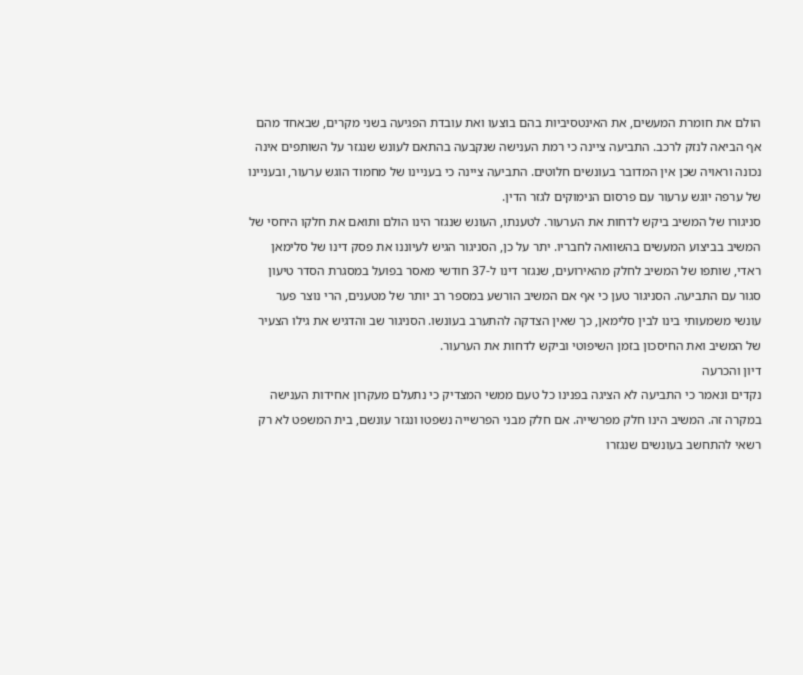הולם את חומרת המעשים, את האינטסיביות בהם בוצעו ואת עובדת הפגיעה בשני מקרים, שבאחד מהם אף הביאה לנזק לרכב. התביעה ציינה כי רמת הענישה שנקבעה בהתאם לעונש שנגזר על השותפים אינה נכונה וראויה שכן אין המדובר בעונשים חלוטים. התביעה ציינה כי בעניינו של מחמוד הוגש ערעור, ובעניינו של ערפה יוגש ערעור עם פרסום הנימוקים לגזר הדין.
סניגורו של המשיב ביקש לדחות את הערעור. לטענתו, העונש שנגזר הינו הולם ותואם את חלקו היחסי של המשיב בביצוע המעשים בהשוואה לחבריו. יתר על כן, הסניגור הגיש לעיוננו את פסק דינו של סלימאן ראדי, שותפו של המשיב לחלק מהאירועים, שנגזר דינו ל-37 חודשי מאסר בפועל במסגרת הסדר טיעון סגור עם התביעה. הסניגור טען כי אף אם המשיב הורשע במספר רב יותר של מטענים, הרי נוצר פער עונשי משמעותי בינו לבין סלימאן, כך שאין הצדקה להתערב בעונשו. הסניגור שב והדגיש את גילו הצעיר של המשיב ואת החיסכון בזמן השיפוטי וביקש לדחות את הערעור.
דיון והכרעה
נקדים ונאמר כי התביעה לא הציגה בפנינו כל טעם ממשי המצדיק כי נתעלם מעקרון אחידות הענישה במקרה זה. המשיב הינו חלק מפרשייה. אם חלק מבני הפרשייה נשפטו ונגזר עונשם, בית המשפט לא רק רשאי להתחשב בעונשים שנגזרו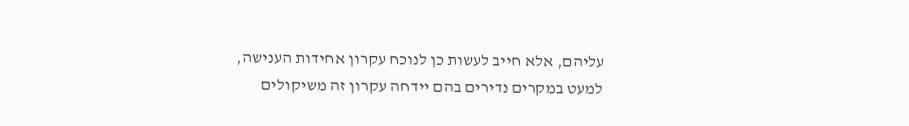עליהם, אלא חייב לעשות כן לנוכח עקרון אחידות הענישה, למעט במקרים נדירים בהם יידחה עקרון זה משיקולים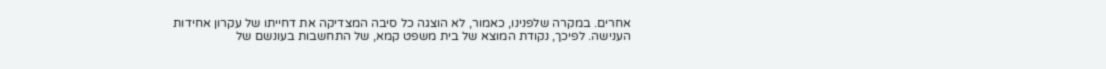אחרים. במקרה שלפנינו, כאמור, לא הוצגה כל סיבה המצדיקה את דחייתו של עקרון אחידות הענישה. לפיכך, נקודת המוצא של בית משפט קמא, של התחשבות בעונשם של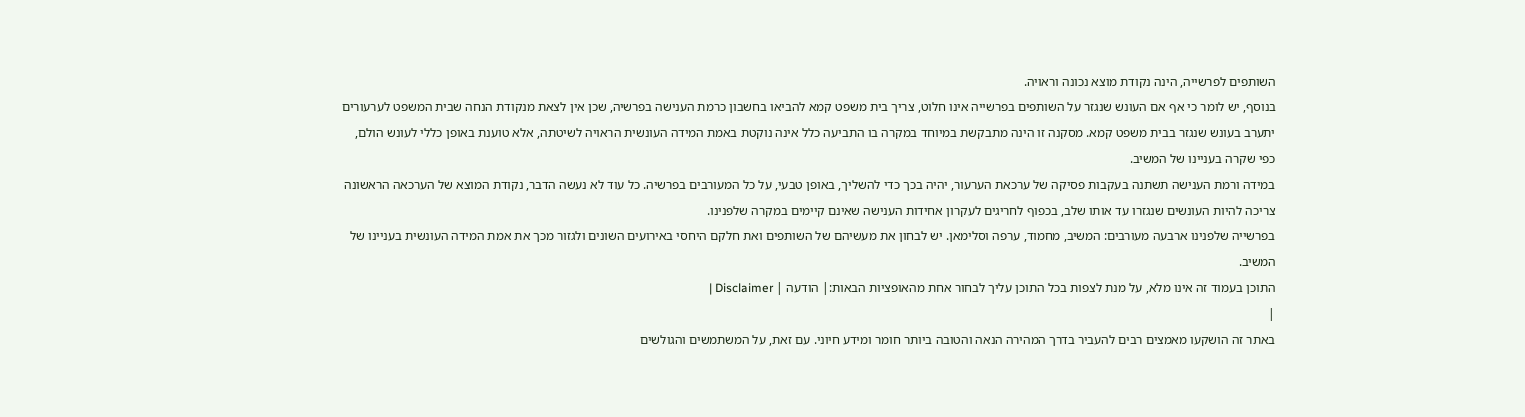השותפים לפרשייה, הינה נקודת מוצא נכונה וראויה.
בנוסף, יש לומר כי אף אם העונש שנגזר על השותפים בפרשייה אינו חלוט, צריך בית משפט קמא להביאו בחשבון כרמת הענישה בפרשיה, שכן אין לצאת מנקודת הנחה שבית המשפט לערעורים יתערב בעונש שנגזר בבית משפט קמא. מסקנה זו הינה מתבקשת במיוחד במקרה בו התביעה כלל אינה נוקטת באמת המידה העונשית הראויה לשיטתה, אלא טוענת באופן כללי לעונש הולם, כפי שקרה בעניינו של המשיב.
במידה ורמת הענישה תשתנה בעקבות פסיקה של ערכאת הערעור, יהיה בכך כדי להשליך, באופן טבעי, על כל המעורבים בפרשיה. כל עוד לא נעשה הדבר, נקודת המוצא של הערכאה הראשונה צריכה להיות העונשים שנגזרו עד אותו שלב, בכפוף לחריגים לעקרון אחידות הענישה שאינם קיימים במקרה שלפנינו.
בפרשייה שלפנינו ארבעה מעורבים: המשיב, מחמוד, ערפה וסלימאן. יש לבחון את מעשיהם של השותפים ואת חלקם היחסי באירועים השונים ולגזור מכך את אמת המידה העונשית בעניינו של המשיב.
התוכן בעמוד זה אינו מלא, על מנת לצפות בכל התוכן עליך לבחור אחת מהאופציות הבאות:| הודעה | Disclaimer |
|
באתר זה הושקעו מאמצים רבים להעביר בדרך המהירה הנאה והטובה ביותר חומר ומידע חיוני. עם זאת, על המשתמשים והגולשים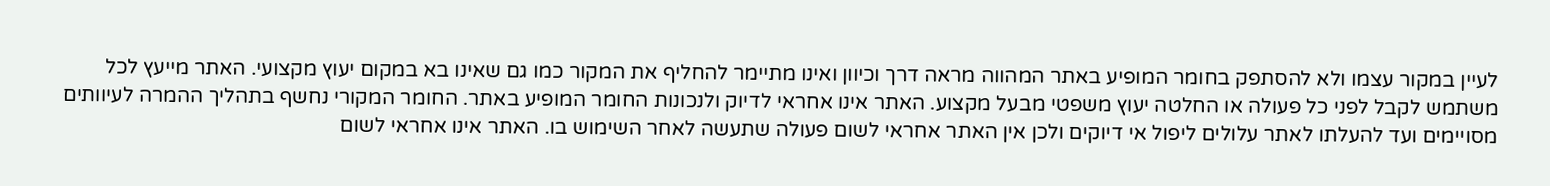לעיין במקור עצמו ולא להסתפק בחומר המופיע באתר המהווה מראה דרך וכיוון ואינו מתיימר להחליף את המקור כמו גם שאינו בא במקום יעוץ מקצועי. האתר מייעץ לכל משתמש לקבל לפני כל פעולה או החלטה יעוץ משפטי מבעל מקצוע. האתר אינו אחראי לדיוק ולנכונות החומר המופיע באתר. החומר המקורי נחשף בתהליך ההמרה לעיוותים מסויימים ועד להעלתו לאתר עלולים ליפול אי דיוקים ולכן אין האתר אחראי לשום פעולה שתעשה לאחר השימוש בו. האתר אינו אחראי לשום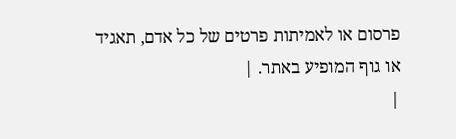פרסום או לאמיתות פרטים של כל אדם, תאגיד או גוף המופיע באתר. |
|